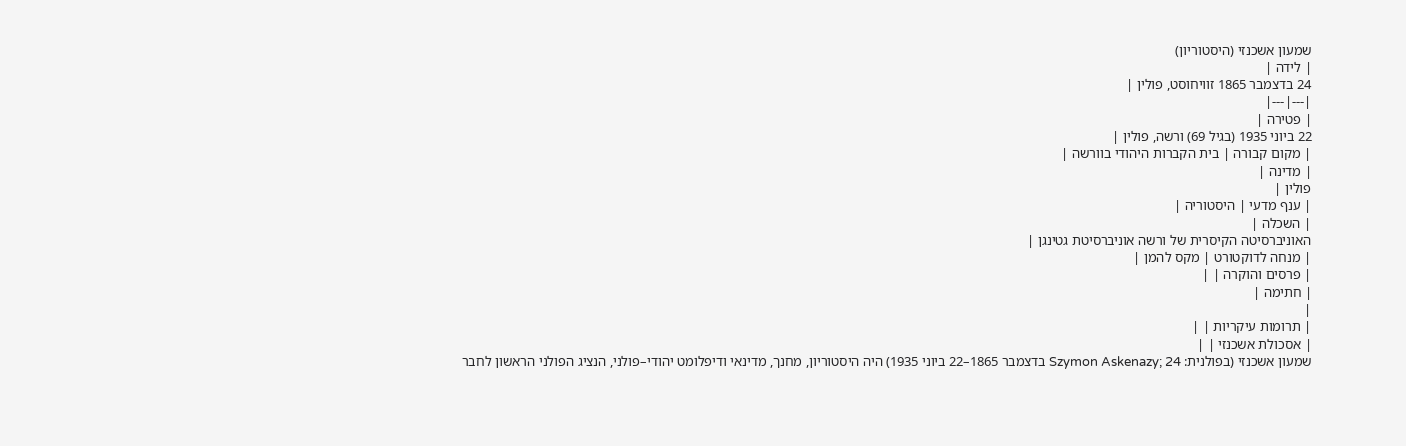שמעון אשכנזי (היסטוריון)
| לידה |
24 בדצמבר 1865 זוויחוסט, פולין |
|---|---|
| פטירה |
22 ביוני 1935 (בגיל 69) ורשה, פולין |
| מקום קבורה | בית הקברות היהודי בוורשה |
| מדינה |
פולין |
| ענף מדעי | היסטוריה |
| השכלה |
האוניברסיטה הקיסרית של ורשה אוניברסיטת גטינגן |
| מנחה לדוקטורט | מקס להמן |
| פרסים והוקרה | |
| חתימה |
|
| תרומות עיקריות | |
| אסכולת אשכנזי | |
שמעון אשכנזי (בפולנית: Szymon Askenazy; 24 בדצמבר 1865–22 ביוני 1935) היה היסטוריון, מחנך, מדינאי ודיפלומט יהודי–פולני, הנציג הפולני הראשון לחבר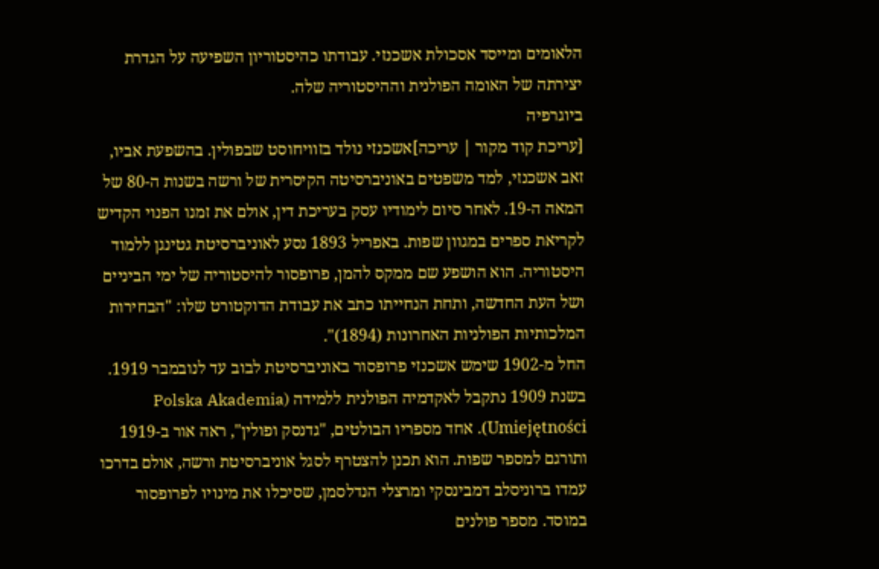הלאומים ומייסד אסכולת אשכנזי. עבודתו כהיסטוריון השפיעה על הגדרת יצירתה של האומה הפולנית וההיסטוריה שלה.
ביוגרפיה
[עריכת קוד מקור | עריכה]אשכנזי נולד בזוויחוסט שבפולין. בהשפעת אביו, זאב אשכנזי, למד משפטים באוניברסיטה הקיסרית של ורשה בשנות ה-80 של המאה ה-19. לאחר סיום לימודיו עסק בעריכת דין, אולם את זמנו הפנוי הקדיש לקריאת ספרים במגוון שפות. באפריל 1893 נסע לאוניברסיטת גטינגן ללמוד היסטוריה. הוא הושפע שם ממקס להמן, פרופסור להיסטוריה של ימי הביניים ושל העת החדשה, ותחת הנחייתו כתב את עבודת הדוקטורט שלו: "הבחירות המלכותיות הפולניות האחרונות (1894)".
החל מ-1902 שימש אשכנזי פרופסור באוניברסיטת לבוב עד לנובמבר 1919. בשנת 1909 נתקבל לאקדמיה הפולנית ללמידה (Polska Akademia Umiejętności). אחד מספריו הבולטים, "גדנסק ופולין", ראה אור ב-1919 ותורגם למספר שפות. הוא תכנן להצטרף לסגל אוניברסיטת ורשה, אולם בדרכו עמדו ברוניסלב דמבינסקי ומרצלי הנדלסמן, שסיכלו את מינויו לפרופסור במוסד. מספר פולנים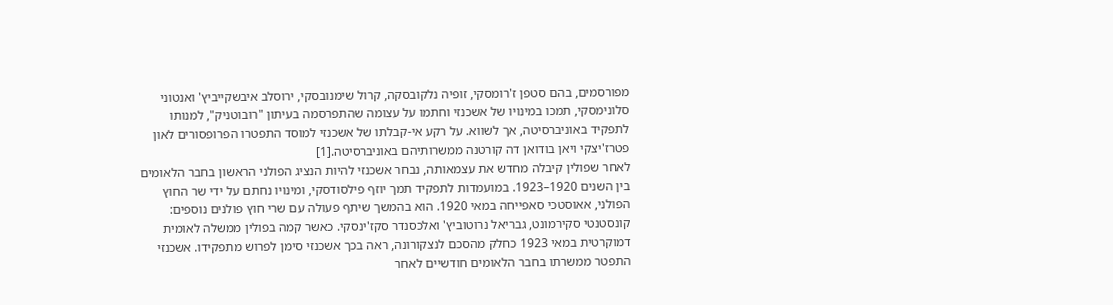מפורסמים, בהם סטפן ז'רומסקי, זופיה נלקובסקה, קרול שימנובסקי, ירוסלב איבשקייביץ' ואנטוני סלונימסקי, תמכו במינויו של אשכנזי וחתמו על עצומה שהתפרסמה בעיתון "רובוטניק", למנותו לתפקיד באוניברסיטה, אך לשווא. על רקע אי-קבלתו של אשכנזי למוסד התפטרו הפרופסורים לאון פטרז'יצקי ויאן בודואן דה קורטנה ממשרותיהם באוניברסיטה.[1]
לאחר שפולין קיבלה מחדש את עצמאותה, נבחר אשכנזי להיות הנציג הפולני הראשון בחבר הלאומים בין השנים 1920–1923. במועמדות לתפקיד תמך יוזף פילסודסקי, ומינויו נחתם על ידי שר החוץ הפולני, אאוסטכי סאפייחה במאי 1920. הוא בהמשך שיתף פעולה עם שרי חוץ פולנים נוספים: קונסטנטי סקירמונט, גבריאל נרוטוביץ' ואלכסנדר סקז'ינסקי. כאשר קמה בפולין ממשלה לאומית דמוקרטית במאי 1923 כחלק מהסכם לנצקורונה, ראה בכך אשכנזי סימן לפרוש מתפקידו. אשכנזי התפטר ממשרתו בחבר הלאומים חודשיים לאחר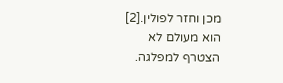מכן וחזר לפולין.[2] הוא מעולם לא הצטרף למפלגה.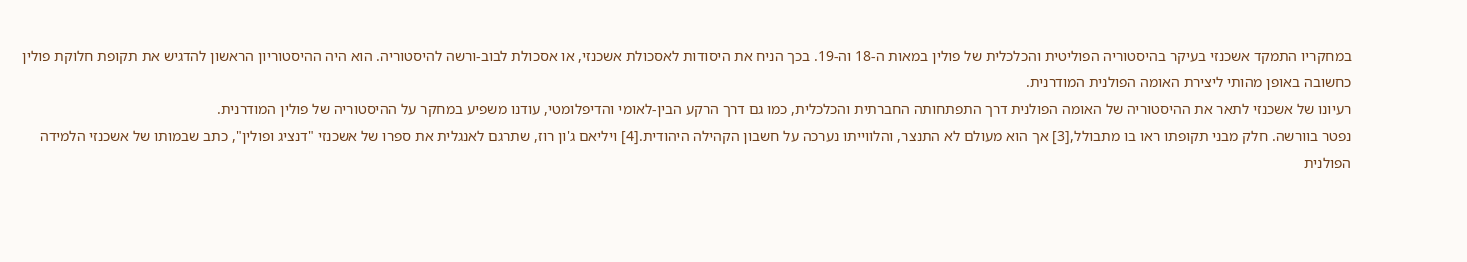במחקריו התמקד אשכנזי בעיקר בהיסטוריה הפוליטית והכלכלית של פולין במאות ה-18 וה-19. בכך הניח את היסודות לאסכולת אשכנזי, או אסכולת לבוב-ורשה להיסטוריה. הוא היה ההיסטוריון הראשון להדגיש את תקופת חלוקת פולין כחשובה באופן מהותי ליצירת האומה הפולנית המודרנית.
רעיונו של אשכנזי לתאר את ההיסטוריה של האומה הפולנית דרך התפתחותה החברתית והכלכלית, כמו גם דרך הרקע הבין-לאומי והדיפלומטי, עודנו משפיע במחקר על ההיסטוריה של פולין המודרנית.
נפטר בוורשה. חלק מבני תקופתו ראו בו מתבולל,[3] אך הוא מעולם לא התנצר, והלווייתו נערכה על חשבון הקהילה היהודית.[4] ויליאם ג'ון רוז, שתרגם לאנגלית את ספרו של אשכנזי "דנציג ופולין", כתב שבמותו של אשכנזי הלמידה הפולנית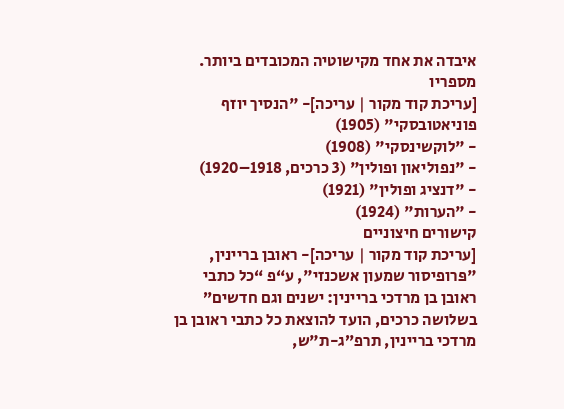איבדה את אחד מקישוטיה המכובדים ביותר.
מספריו
[עריכת קוד מקור | עריכה]- "הנסיך יוזף פוניאטובסקי" (1905)
- "לוקשינסקי" (1908)
- "נפוליאון ופולין" (3 כרכים, 1918–1920)
- "דנציג ופולין" (1921)
- "הערות" (1924)
קישורים חיצוניים
[עריכת קוד מקור | עריכה]- ראובן בריינין, "פּרופיסור שמעון אשכנזי", ע“פ “כל כתבי ראובן בן מרדכי בריינין: ישנים וגם חדשים” בשלושה כרכים, הועד להוצאת כל כתבי ראובן בן מרדכי בריינין, תרפ”ג-ת"ש,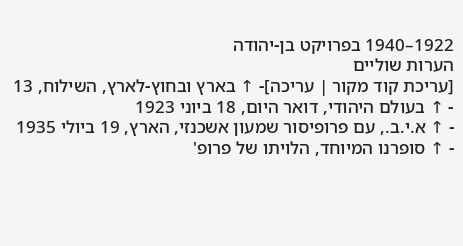1922–1940 בפרויקט בן-יהודה
הערות שוליים
[עריכת קוד מקור | עריכה]- ↑ בארץ ובחוץ-לארץ, השילוח, 13
- ↑ בעולם היהודי, דואר היום, 18 ביוני 1923
- ↑ א.י.ב., עם פרופיסור שמעון אשכנזי, הארץ, 19 ביולי 1935
- ↑ סופרנו המיוחד, הלויתו של פרופ'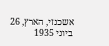אשכנזי, הארץ, 26 ביוני 1935